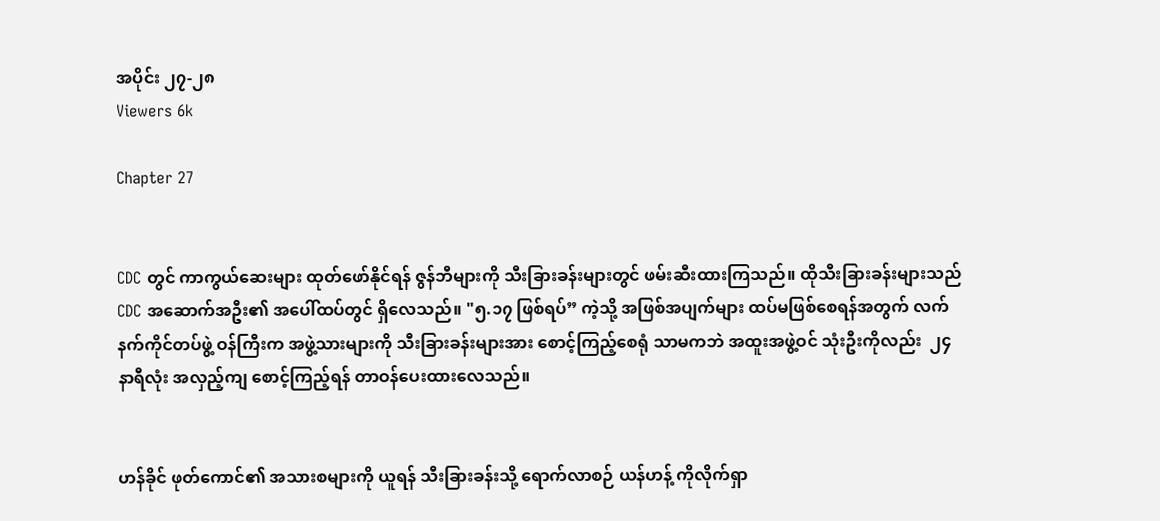အပိုင်း ၂၇-၂၈
Viewers 6k

Chapter 27


CDC တွင် ကာကွယ်ဆေးများ ထုတ်ဖော်နိုင်ရန် ဇွန်ဘီများကို သီးခြားခန်းများတွင် ဖမ်းဆီးထားကြသည်။ ထိုသီးခြားခန်းများသည် CDC အဆောက်အဦး၏ အပေါ်ထပ်တွင် ရှိလေသည်။ "၅.၁၇ ဖြစ်ရပ်” ကဲ့သို့ အဖြစ်အပျက်များ ထပ်မဖြစ်စေရန်အတွက် လက်နက်ကိုင်တပ်ဖွဲ့ ဝန်ကြီးက အဖွဲ့သားများကို သီးခြားခန်းများအား စောင့်ကြည့်စေရုံ သာမကဘဲ အထူးအဖွဲ့ဝင် သုံးဦးကိုလည်း  ၂၄ နာရီလုံး အလှည့်ကျ စောင့်ကြည့်ရန် တာဝန်ပေးထားလေသည်။


ဟန်ခိုင် ဖုတ်ကောင်၏ အသားစများကို ယူရန် သီးခြားခန်းသို့ ရောက်လာစဉ် ယန်ဟန့် ကိုလိုက်‌ရှာ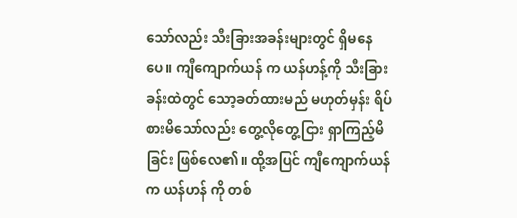သော်လည်း သီးခြားအခန်းများတွင် ရှိမနေပေ။ ကျီကျောက်ယန် က ယန်ဟန့်ကို သီးခြားခန်းထဲတွင် သော့ခတ်ထားမည် မဟုတ်မှန်း ရိပ်စားမိသော်လည်း တွေ့လိုတွေ့ငြား ‌ရှာကြည့်မိခြင်း ဖြစ်လေ၏။ ထို့အပြင် ကျီကျောက်ယန် က ယန်ဟန် ကို တစ်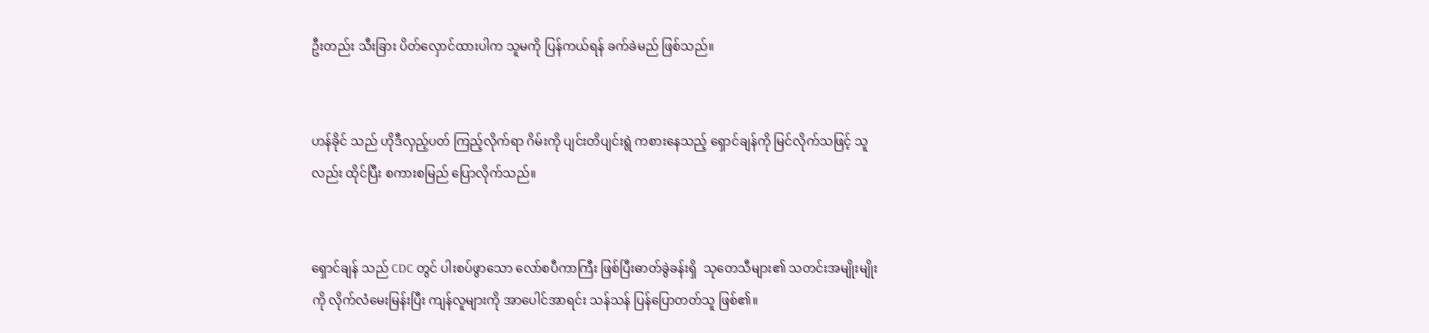ဦးတည်း သီးခြား ပိတ်လှောင်ထားပါက သူမကို ပြန်ကယ်ရန် ခက်ခဲမည် ဖြစ်သည်။


ဟန်ခိုင် သည် ဟိုဒီလှည့်ပတ် ကြည့်လိုက်ရာ ဂိမ်းကို ပျင်းတိပျင်းရွဲ ကစားနေသည့် ရှောင်ချန်ကို မြင်လိုက်သဖြင့် သူလည်း ထိုင်ပြီး စကားစမြည် ပြောလိုက်သည်။


ရှောင်ချန် သည် CDC တွင် ပါးစပ်ဖွာသော လော်စပီကာကြီး ဖြစ်ပြီးဓာတ်ခွဲခန်းရှိ  သုတေသီများ၏ သတင်းအမျိုးမျိုးကို လိုက်လံမေးမြန်းပြီး ကျန်လူများကို အာပေါင်အာရင်း သန်သန် ပြန်ပြောတတ်သူ ဖြစ်၏။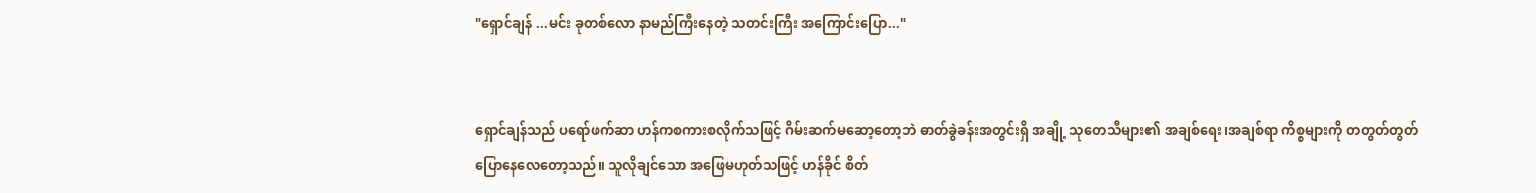"ရှောင်ချန် ...မင်း ခုတစ်လော နာမည်ကြီးနေတဲ့ သတင်းကြီး အကြောင်းပြော..."


ရှောင်ချန်သည် ပရော်ဖက်ဆာ ဟန်ကစကားစ‌လိုက်သဖြင့် ဂိမ်းဆက်မဆော့တော့ဘဲ ဓာတ်ခွဲခန်းအတွင်းရှိ အချို့ သုတေသီများ၏ အချစ်ရေး၊အချစ်ရာ ကိစ္စများကို တတွတ်တွတ်ပြောနေလေတော့သည်။ သူလိုချင်သော အဖြေမဟုတ်သဖြင့် ဟန်ခိုင် စိတ်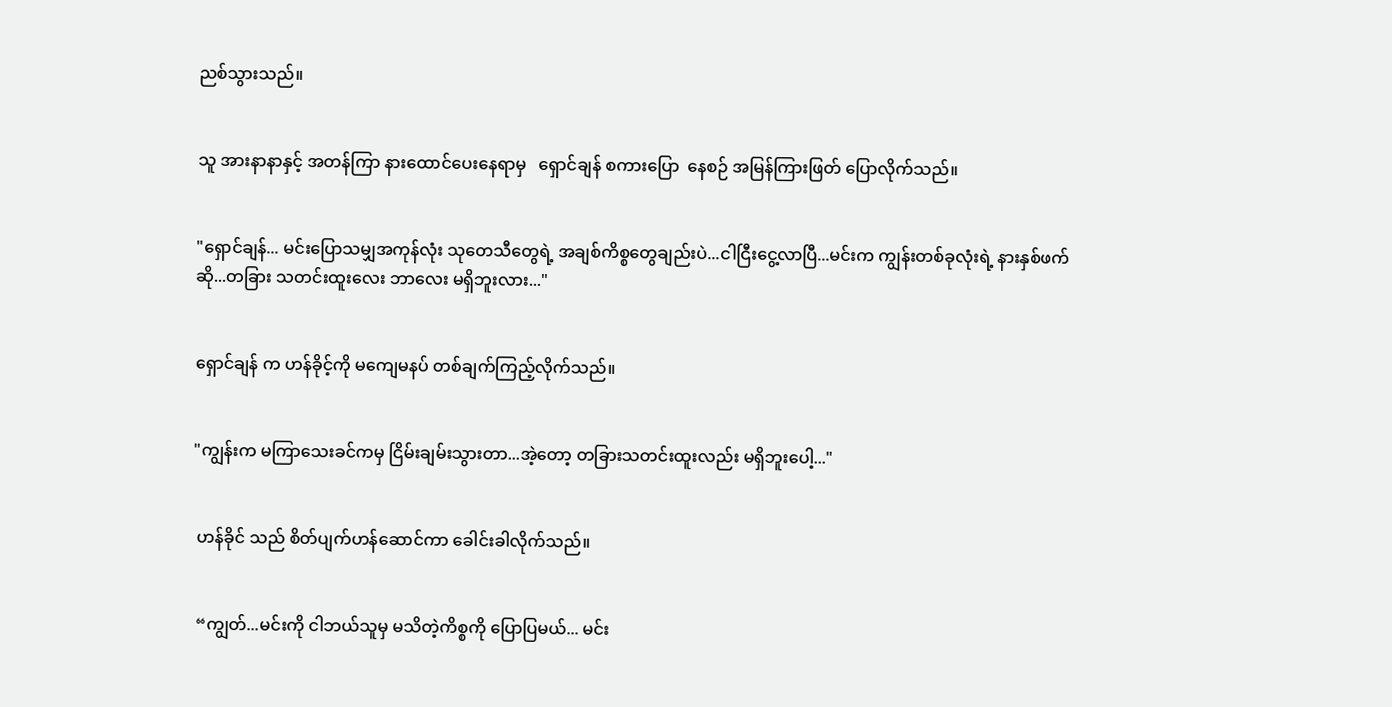ညစ်သွားသည်။


သူ အားနာနာနှင့် အတန်ကြာ နားထောင်ပေးနေရာမှ   ရှောင်ချန် စကားပြော  နေစဉ် အမြန်ကြားဖြတ် ပြောလိုက်သည်။


"ရှောင်ချန်... မင်းပြောသမျှအကုန်လုံး သုတေသီတွေရဲ့ အချစ်ကိစ္စတွေချည်းပဲ...ငါငြီးငွေ့လာပြီ...မင်းက ကျွန်းတစ်ခုလုံးရဲ့ နား‌နှစ်ဖက်ဆို...တခြား သတင်းထူးလေး ဘာလေး မရှိဘူးလား..."


ရှောင်ချန် က ဟန်ခိုင့်ကို မကျေမနပ် တစ်ချက်ကြည့်လိုက်သည်။


"ကျွန်းက မကြာသေးခင်ကမှ ငြိမ်းချမ်းသွားတာ...အဲ့တော့ တခြားသတင်းထူးလည်း မရှိဘူးပေါ့..."


 ဟန်ခိုင် သည် စိတ်ပျက်ဟန်ဆောင်ကာ ခေါင်းခါလိုက်သည်။


 “ကျွတ်...မင်းကို ငါဘယ်သူမှ မသိတဲ့ကိစ္စကို ပြောပြမယ်... မင်း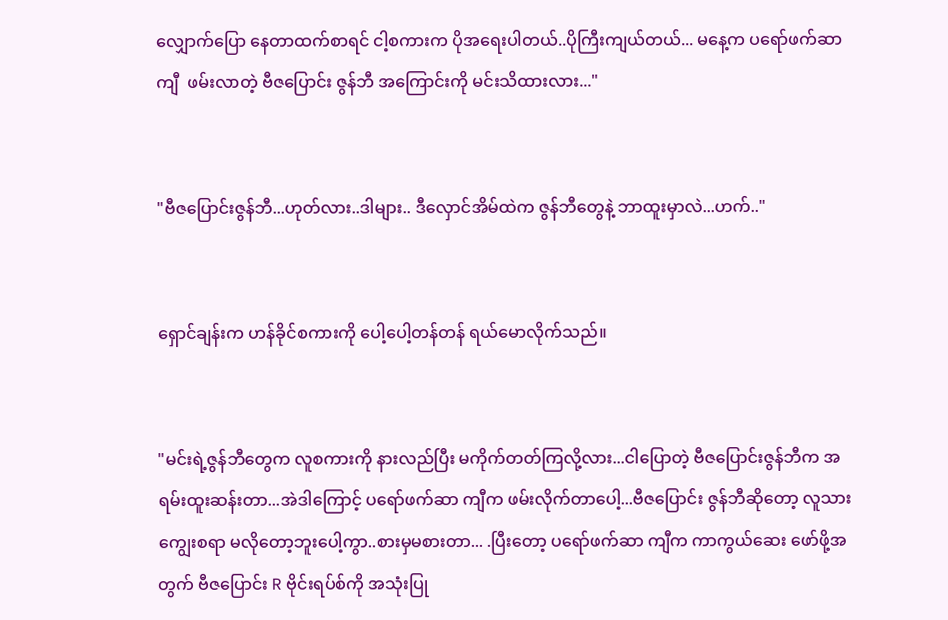လျှောက်ပြော နေတာထက်စာရင် ငါ့စကားက ပိုအရေးပါတယ်..ပိုကြီးကျယ်တယ်... မနေ့က ပရော်ဖက်ဆာ ကျီ  ဖမ်းလာတဲ့ ဗီဇ‌ပြောင်း ဇွန်ဘီ အကြောင်းကို မင်းသိထားလား..."


"ဗီဇပြောင်းဇွန်ဘီ...ဟုတ်လား..ဒါများ.. ဒီလှောင်အိမ်ထဲက ဇွန်ဘီတွေနဲ့ ဘာထူးမှာလဲ...ဟက်.."


ရှောင်ချန်းက ဟန်ခိုင်စကားကို ပေါ့ပေါ့တန်တန် ရယ်မောလိုက်သည်။


"မင်းရဲ့ဇွန်ဘီတွေက လူစကားကို နားလည်ပြီး မကိုက်တတ်ကြလို့လား...ငါပြောတဲ့ ဗီဇပြောင်းဇွန်ဘီက အရမ်းထူးဆန်းတာ...အဲဒါကြောင့် ပရော်ဖက်ဆာ ကျီက ဖမ်းလိုက်တာပေါ့...ဗီဇပြောင်း ဇွန်ဘီဆို‌တော့ လူသား ကျွေးစရာ မလိုတော့ဘူးပေါ့ကွာ..စားမှမစားတာ... .ပြီးတော့ ပရော်ဖက်ဆာ ကျီက ကာကွယ်ဆေး ဖော်ဖို့အတွက် ဗီဇပြောင်း R ဗိုင်းရပ်စ်ကို အသုံးပြု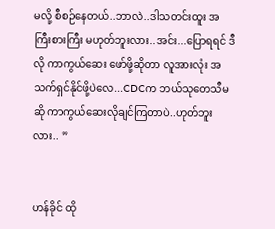မလို့ စီစဉ်နေတယ်..ဘာလဲ..ဒါသတင်းထူး အကြီးစားကြီး မဟုတ်ဘူးလား..အင်း...ပြောရရင် ဒီလို ကာကွယ်ဆေး ဖော်‌ဖို့ဆိုတာ လူအားလုံး အသက်ရှင်နိုင်ဖို့ပဲလေ...CDCက ဘယ်သုတေသီမဆို ကာကွယ်ဆေးလိုချင်ကြတာပဲ..ဟုတ်ဘူးလား.. ”


ဟန်ခိုင် ထို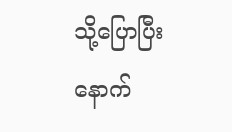သို့ပြောပြီးနောက်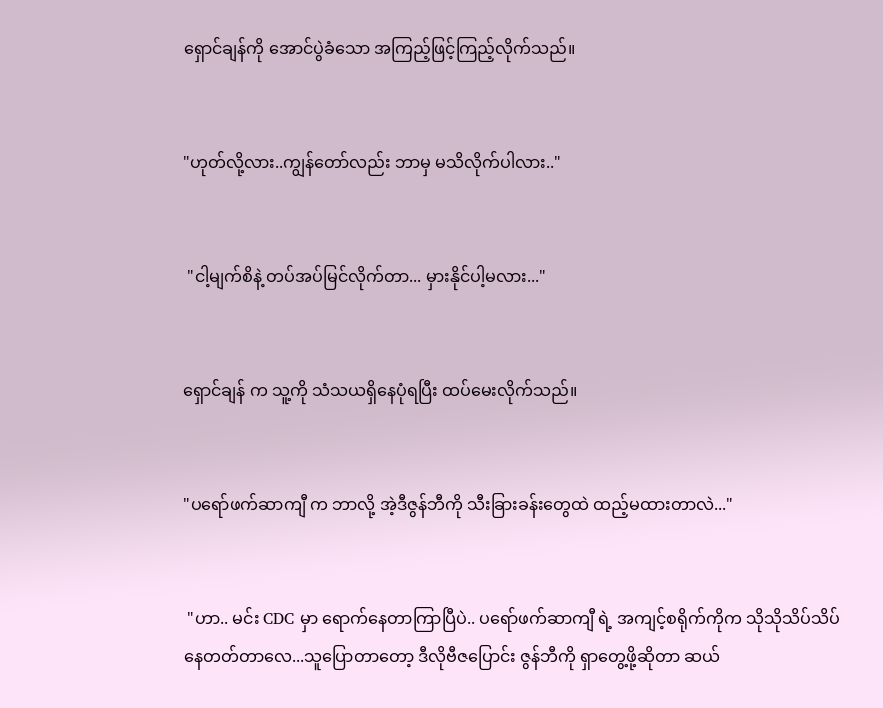ရှောင်ချန်ကို အောင်ပွဲခံသော အကြည့်ဖြင့်ကြည့်လိုက်သည်။


"ဟုတ်လို့လား..ကျွန်တော်လည်း ဘာမှ မသိလိုက်ပါလား.."


 "ငါ့မျက်စိနဲ့ တပ်အပ်မြင်လိုက်တာ... မှားနိုင်ပါ့မလား..."


ရှောင်ချန် က သူ့ကို သံသယရှိနေပုံရပြီး ထပ်မေးလိုက်သည်။


"ပရော်ဖက်ဆာကျီ က ဘာလို့ အဲ့ဒီဇွန်ဘီကို သီးခြားခန်းတွေထဲ ထည့်မထားတာလဲ..."


 "ဟာ.. မင်း CDC မှာ ရောက်နေတာကြာပြီပဲ.. ပရော်ဖက်ဆာကျီ ရဲ့ အကျင့်စရိုက်ကိုက သိုသိုသိပ်သိပ် နေတတ်တာလေ...သူပြောတာတော့ ဒီလိုဗီဇပြောင်း ဇွန်ဘီကို ရှာတွေ့ဖို့ဆိုတာ ဆယ်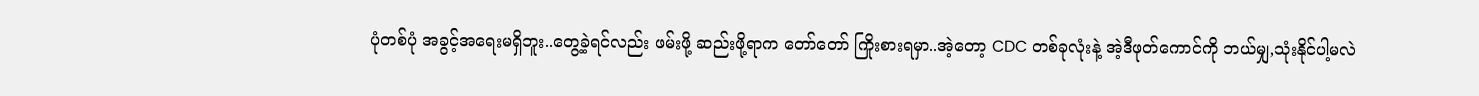ပုံတစ်ပုံ အခွင့်အရေးမရှိဘူး..တွေ့ခဲ့ရင်လည်း ဖမ်းဖို့ ဆည်းဖို့ရာက တော်တော် ကြိုးစားရမှာ..အဲ့တော့ CDC တစ်ခုလုံးနဲ့ အဲ့ဒီဖုတ်ကောင်ကို ဘယ်မျှ,သုံးနိုင်ပါ့မလဲ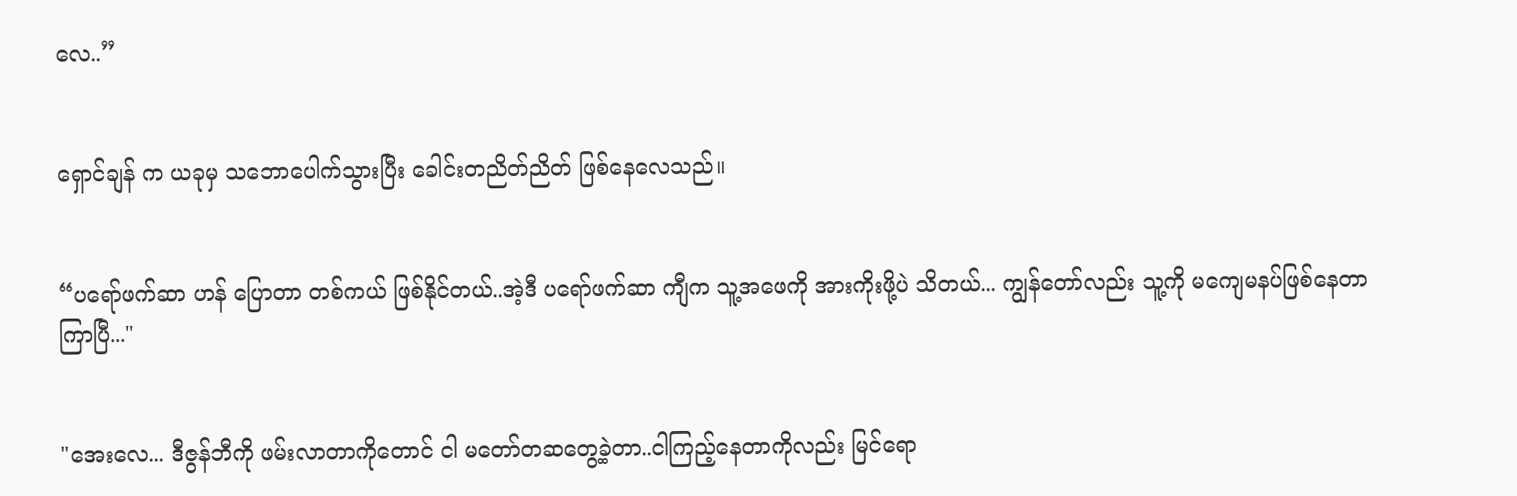လေ..”


ရှောင်ချန် က ယခုမှ သဘောပေါက်သွားပြီး ခေါင်းတညိတ်ညိတ် ဖြစ်နေလေသည်။


“ပရော်ဖက်ဆာ ဟန် ပြောတာ တစ်ကယ် ဖြစ်နိုင်တယ်..အဲ့ဒီ ပရော်ဖက်ဆာ ကျီက သူ့အဖေကို အားကိုးဖို့ပဲ သိတယ်... ကျွန်တော်လည်း သူ့ကို မကျေမနပ်ဖြစ်နေတာ ကြာပြီ..."


"အေးလေ... ဒီဇွန်ဘီကို ဖမ်းလာတာကိုတောင် ငါ မတော်တဆတွေ့ခဲ့တာ..ငါကြည့်နေတာကိုလည်း မြင်ရော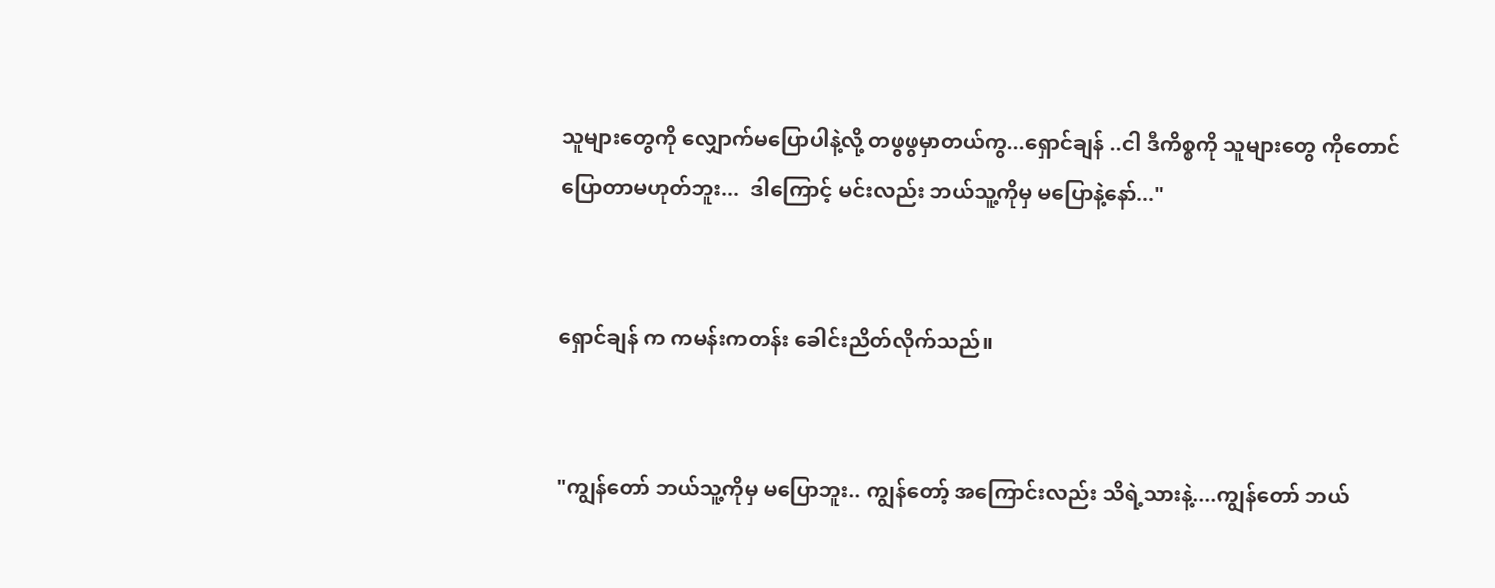သူများတွေကို လျှောက်မပြောပါနဲ့လို့ တဖွဖွမှာတယ်ကွ...ရှောင်ချန် ..ငါ ဒီကိစ္စကို သူများတွေ ကိုတောင် ပြောတာမဟုတ်ဘူး...  ဒါကြောင့် မင်းလည်း ဘယ်သူ့ကိုမှ မပြောနဲ့နော်..."


ရှောင်ချန် က ကမန်းကတန်း ခေါင်းညိတ်လိုက်သည်။


"ကျွန်တော် ဘယ်သူ့ကိုမှ မပြောဘူး.. ကျွန်တော့် အကြောင်းလည်း သိရဲ့သားနဲ့....ကျွန်တော် ဘယ်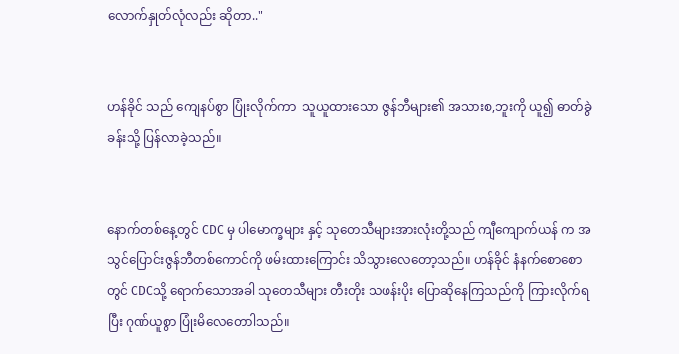လောက်နှုတ်လုံလည်း ဆိုတာ.."


ဟန်ခိုင် သည် ကျေနပ်စွာ ပြုံးလိုက်ကာ  သူယူထားသော ဇွန်ဘီများ၏ အသားစ,ဘူးကို ယူ၍ ဓာတ်ခွဲခန်းသို့ ပြန်လာခဲ့သည်။


နောက်တစ်နေ့တွင် CDC မှ ပါမောက္ခများ နှင့် သုတေသီများအားလုံးတို့သည် ကျီကျောက်ယန် က အသွင်ပြောင်းဇွန်ဘီတစ်ကောင်ကို ဖမ်းထားကြောင်း သိသွားလေတော့သည်။ ဟန်ခိုင် နံနက်စောစောတွင် CDCသို့ ရောက်သောအခါ သုတေသီများ တီးတိုး သဖန်းပိုး ပြောဆိုနေကြသည်ကို ကြားလိုက်ရပြီး ဂုဏ်ယူစွာ ပြုံးမိလေတောါသည်။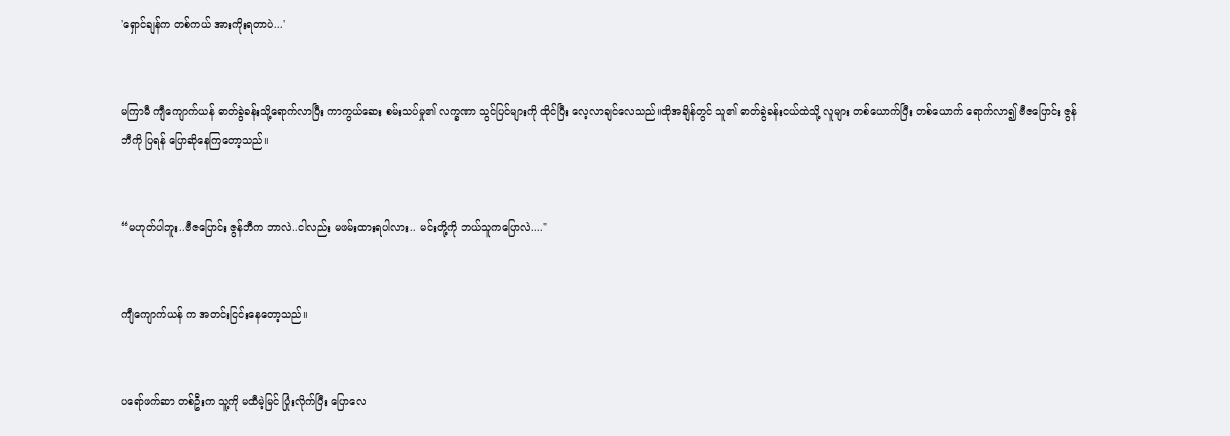'ရှောင်ချန်က တစ်ကယ် အားကိုးရတာပဲ...'


မကြာမီ ကျီကျောက်ယန် ဓာတ်ခွဲခန်းသို့ရောက်လာပြီး ကာကွယ်ဆေး စမ်းသပ်မှု၏ လက္ခဏာ သွင်ပြင်များကို ထိုင်ပြီး လေ့လာချင်လေသည်။ထိုအချိန်တွင် သူ၏ ဓာတ်ခွဲခန်းငယ်ထဲသို့ လူများ တစ်ယောက်ပြီး တစ်ယောက် ရောက်လာ၍ ဗီဇပြောင်း ဇွန်ဘီကို ပြရန် ပြောဆိုနေကြတော့သည်။


“မဟုတ်ပါဘူး..ဗီဇပြောင်း ဇွန်ဘီက ဘာလဲ..ငါလည်း မဖမ်းထားရပါလား.. မင်းတို့ကို ဘယ်သူကပြောလဲ...."


ကျီကျောက်ယန် က အတင်းငြင်းနေတော့သည်။


ပရော်ဖက်ဆာ တစ်ဦးက သူ့ကို မထီမဲ့မြင် ပြုံးလိုက်ပြီး ပြောလေ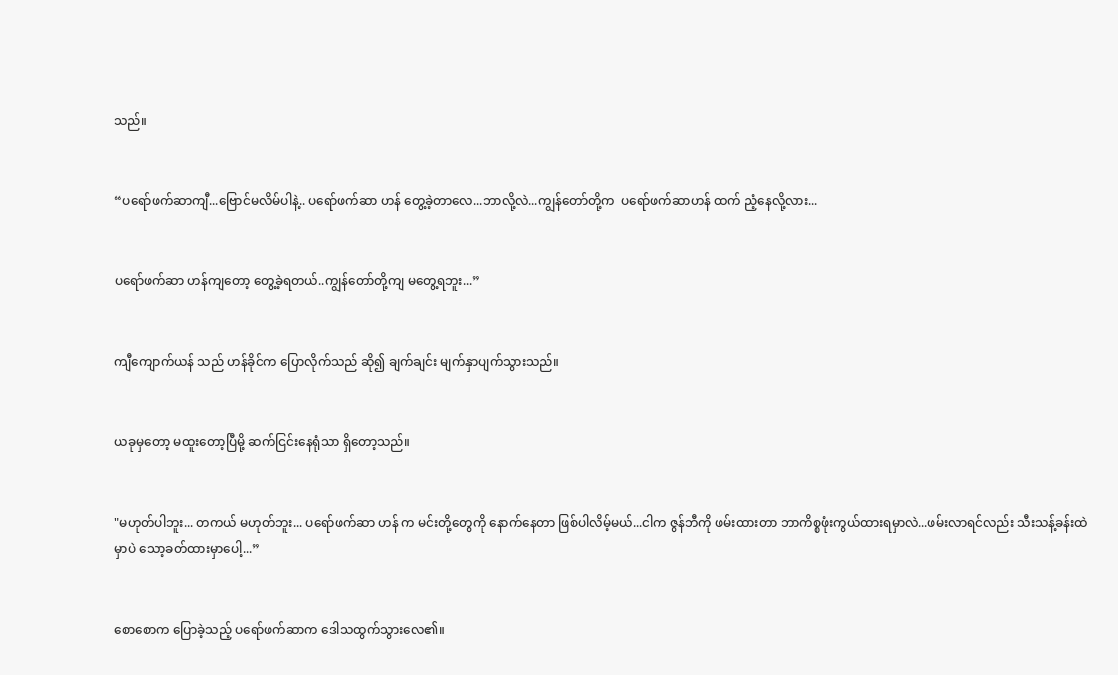သည်။


“ပရော်ဖက်ဆာကျီ...ဗြောင်မလိမ်ပါနဲ့.. ပရော်ဖက်ဆာ ဟန် တွေ့ခဲ့တာလေ...ဘာလို့လဲ...ကျွန်‌တော်တို့က  ပရော်ဖက်ဆာဟန် ထက် ညံ့နေလို့လား...


ပရော်ဖက်ဆာ ဟန်ကျတော့ တွေ့ခဲ့ရတယ်..ကျွန်တော်တို့ကျ မတွေ့ရဘူး...”


ကျီကျောက်ယန် သည် ဟန်ခိုင်က ပြောလိုက်သည် ဆို၍ ချက်ချင်း မျက်နှာပျက်သွားသည်။


ယခုမှတော့ မထူးတော့ပြီမို့ ဆက်ငြင်းနေရုံသာ ရှိတော့သည်။


"မဟုတ်ပါဘူး... တကယ် မဟုတ်ဘူး... ပရော်ဖက်ဆာ ဟန် က မင်းတို့တွေကို နောက်နေတာ ဖြစ်ပါလိမ့်မယ်...ငါက ဇွန်ဘီကို ဖမ်းထားတာ ဘာကိစ္စဖုံးကွယ်ထားရမှာလဲ...ဖမ်းလာရင်လည်း သီးသန့်ခန်းထဲမှာပဲ သော့ခတ်ထားမှာ‌ပေါ့...”


စောစောက ပြောခဲ့သည့် ပရော်ဖက်ဆာက ဒေါသထွက်သွားလေ၏။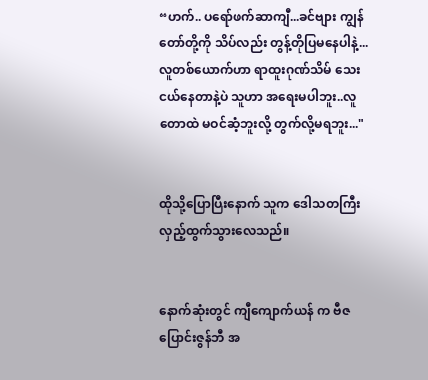“ဟက်.. ပရော်ဖက်ဆာကျီ...ခင်ဗျား ကျွန်တော်တို့ကို သိပ်လည်း တွန့်တိုပြမနေပါနဲ့... လူတစ်ယောက်ဟာ ရာထူးဂုဏ်သိမ် သေးငယ်နေတာနဲ့ပဲ သူဟာ အရေးမပါဘူး..လူတောထဲ မဝင်ဆံ့ဘူးလို့ တွက်လို့မရဘူး..."


ထိုသို့ပြောပြီးနောက် သူက ဒေါသတကြီး လှည့်ထွက်သွားလေသည်။


နောက်ဆုံးတွင် ကျီကျောက်ယန် က ဗီဇပြောင်းဇွန်ဘီ အ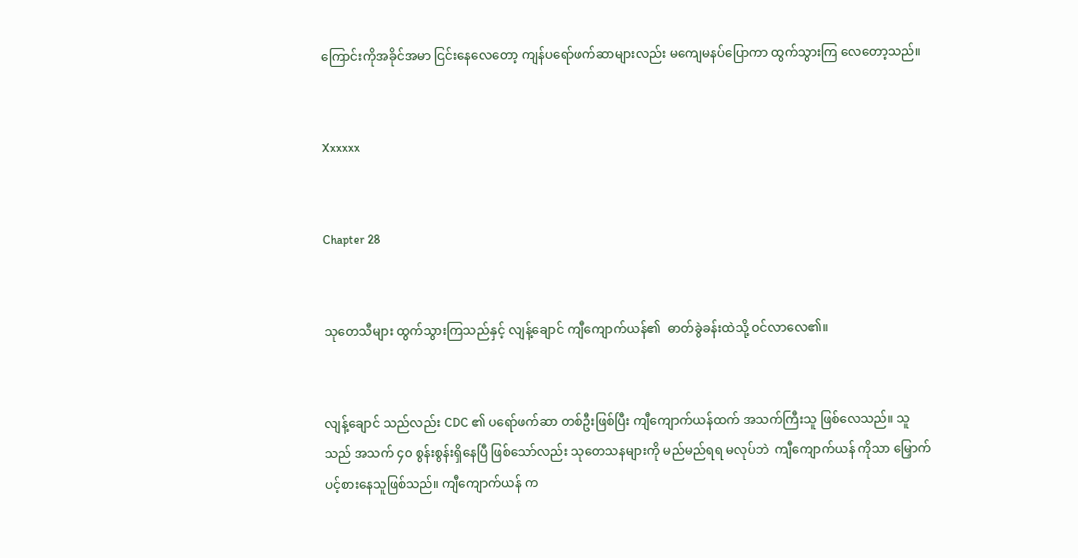ကြောင်းကိုအခိုင်အမာ ငြင်းနေလေတော့ ကျန်ပရော်ဖက်ဆာများလည်း မကျေမနပ်ပြောကာ ထွက်သွားကြ လေတော့သည်။


Xxxxxx


Chapter 28


သုတေသီများ ထွက်သွားကြသည်နှင့် လျန့်ချောင် ကျီကျောက်ယန်၏  ဓာတ်ခွဲခန်းထဲသို့ ဝင်လာလေ၏။


လျန့်ချောင် သည်လည်း CDC ၏ ပရော်ဖက်ဆာ တစ်ဦးဖြစ်ပြီး ကျီကျောက်ယန်ထက် အသက်ကြီးသူ ဖြစ်လေသည်။ သူသည် အသက် ၄၀ စွန်းစွန်းရှိနေပြီ ဖြစ်သော်လည်း သုတေသနများကို မည်မည်ရရ မလုပ်ဘဲ  ကျီကျောက်ယန် ကိုသာ မြှောက်ပင့်စားနေသူဖြစ်သည်။ ကျီကျောက်ယန် က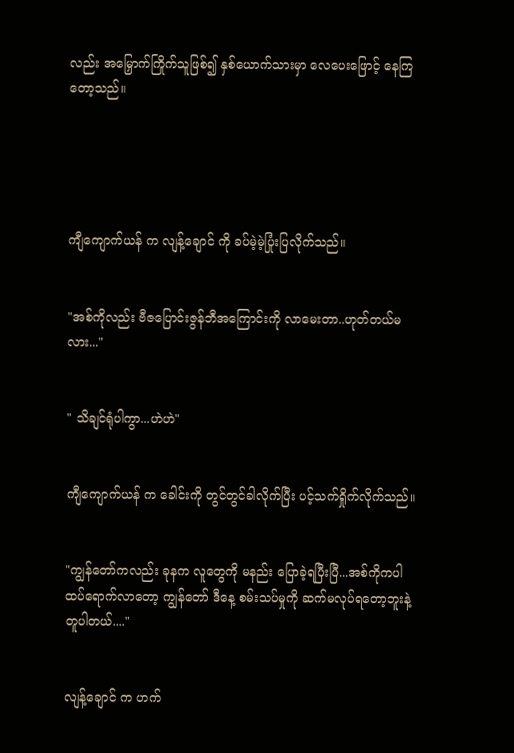လည်း အမြှောက်ကြိုက်သူဖြစ်၍ နှစ်ယောက်သားမှာ လေပေးဖြောင့် နေကြတော့သည်။





ကျီကျောက်ယန် က လျန့်ချောင် ကို ခပ်မဲ့မဲ့ပြုံးပြလိုက်သည်။


"အစ်ကိုလည်း ဗီဇပြောင်းဇွန်ဘီအကြောင်းကို လာမေးတာ..ဟုတ်တယ်မလား..."


" သိချင်ရုံပါကွာ...ဟဲဟဲ"


ကျီကျောက်ယန် က ခေါင်းကို တွင်တွင်ခါလိုက်ပြီး ပင့်သက်ရှိုက်လိုက်သည်။


"ကျွန်တော်ကလည်း ခုနက လူတွေကို မနည်း ပြောခဲ့ရပြီးပြီ...အစ်ကိုကပါ ထပ်ရောက်လာတော့ ကျွန်တော် ဒီနေ့ စမ်းသပ်မှုကို ဆက်မလုပ်ရတော့ဘူးနဲ့ တူပါတယ်...."


လျန့်ချောင် က ဟက်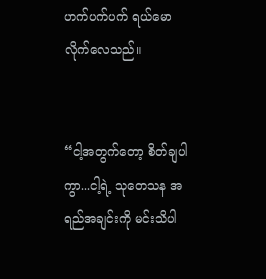ဟက်ပက်ပက် ရယ်မော လိုက်လေသည်။


“ငါ့အတွက်‌တော့ စိတ်ချပါကွာ...ငါ့ရဲ့ သုတေသန အရည်အချင်းကို မင်းသိပါ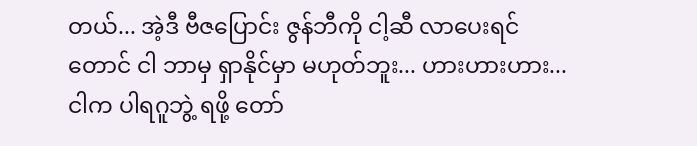တယ်... အဲ့ဒီ ဗီဇပြောင်း ဇွန်ဘီကို ငါ့ဆီ လာပေးရင်တောင် ငါ ဘာမှ ရှာနိုင်မှာ မဟုတ်ဘူး... ဟားဟားဟား...ငါက ပါရဂူဘွဲ့ ရဖို့ ‌တော်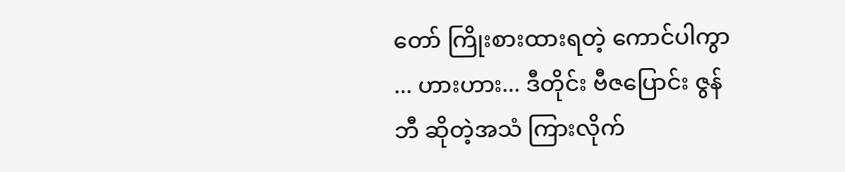တော် ကြိုးစားထားရတဲ့ ကောင်ပါကွာ ... ဟားဟား... ဒီတိုင်း ဗီဇပြောင်း ဇွန်ဘီ ဆိုတဲ့အသံ ကြားလိုက်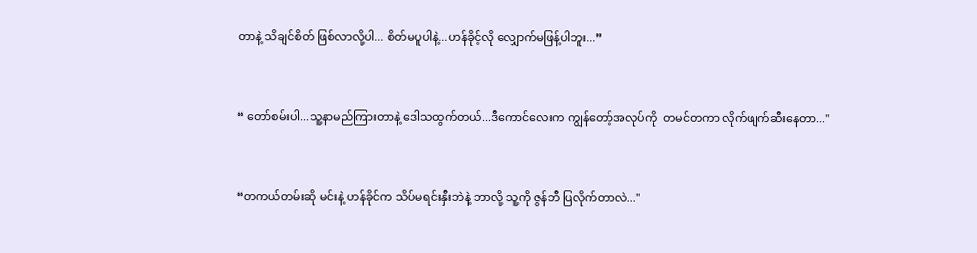တာနဲ့ သိချင်စိတ် ဖြစ်လာလို့ပါ... စိတ်မပူပါနဲ့...ဟန်ခိုင့်လို လျှောက်မဖြန့်ပါဘူး...”


“ တော်စမ်းပါ...သူ့နာမည်ကြားတာနဲ့ ဒေါသထွက်တယ်...ဒီကောင်လေးက ကျွန်တော့်အလုပ်ကို  တမင်တကာ လိုက်ဖျက်ဆီးနေတာ..."


“တကယ်တမ်းဆို မင်းနဲ့ ဟန်ခိုင်က သိပ်မရင်းနှီးဘဲနဲ့ ဘာလို့ သူ့ကို ဇွန်ဘီ ပြလိုက်တာလဲ..."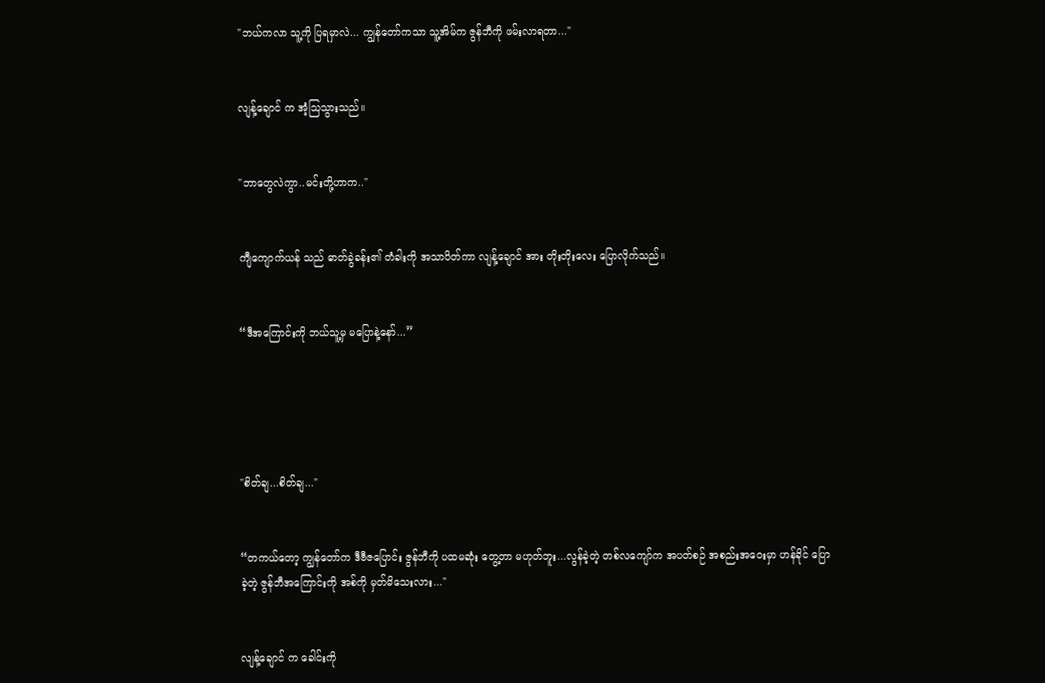"ဘယ်ကလာ သူ့ကို ပြရမှာလဲ... ကျွန်တော်ကသာ သူ့အိမ်က ဇွန်ဘီကို ဖမ်းလာရတာ..."


လျန့်ချောင် က အံ့သြသွားသည်။


"ဘာတွေလဲကွာ..မင်းတို့ဟာက.."


ကျီကျောက်ယန် သည် ဓာတ်ခွဲခန်း၏ တံခါးကို အသာပိတ်ကာ လျန့်ချောင် အား တိုးတိုးလေး ပြောလိုက်သည်။


“ဒီအကြောင်းကို ဘယ်သူ့မှ မပြောနဲ့‌‌နော်...”





"စိတ်ချ...စိတ်ချ..."


“တကယ်တော့ ကျွန်တော်က ဒီဗီဇပြောင်း ဇွန်ဘီကို ပထမဆုံး တွေ့တာ မဟုတ်ဘူး...လွန်ခဲ့တဲ့ တစ်လကျော်က အပတ်စဉ် အစည်းအဝေးမှာ ဟန်ခိုင် ပြောခဲ့တဲ့ ဇွန်ဘီအကြောင်းကို အစ်ကို မှတ်မိသေးလား..."


လျန့်ချောင် က ခေါင်းကို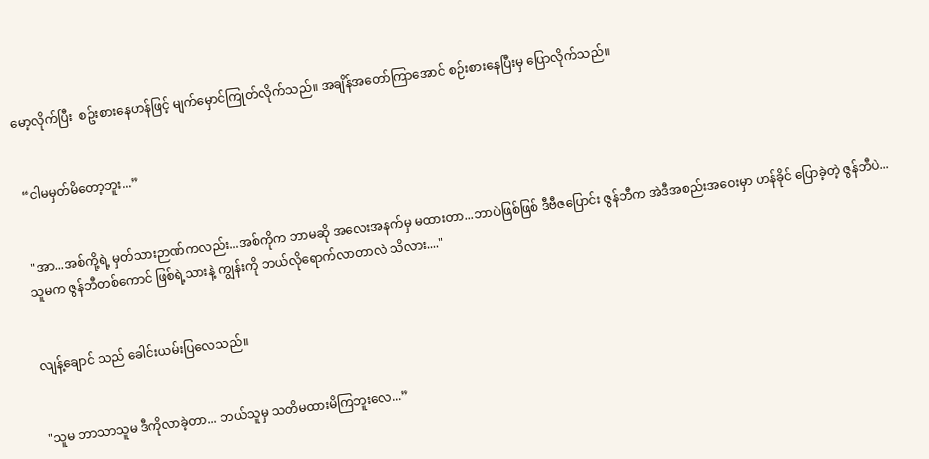မော့လိုက်ပြီး  စဥ်းစားနေဟန်ဖြင့် မျက်မှောင်ကြုတ်လိုက်သည်။ အချိန်အတော်ကြာအောင် စဉ်း‌စားနေပြီးမှ ပြောလိုက်သည်။


 “ငါမမှတ်မိတော့ဘူး...”


 "အာ...အစ်ကို့ရဲ့ မှတ်သားဉာဏ်ကလည်း...အစ်ကိုက ဘာမဆို အလေးအနက်မှ မထားတာ...ဘာပဲဖြစ်ဖြစ် ဒီဗီဇပြောင်း ဇွန်ဘီက အဲဒီအစည်းအဝေးမှာ ဟန်ခိုင် ပြောခဲ့တဲ့ ဇွန်ဘီပဲ... သူမက ဇွန်ဘီတစ်ကောင် ဖြစ်ရဲ့သားနဲ့ ကျွန်းကို ဘယ်လိုရောက်လာတာလဲ သိလား...."


လျန့်ချောင် သည် ခေါင်းယမ်းပြလေသည်။


"သူမ ဘာသာသူမ ဒီကိုလာခဲ့တာ... ဘယ်သူမှ သတိမထားမိကြဘူးလေ...”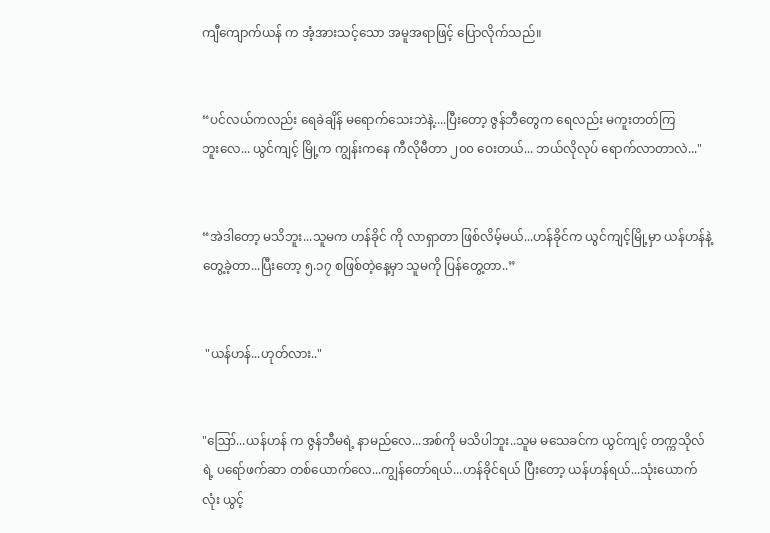ကျီကျောက်ယန် က အံ့အားသင့်သော အမူအရာဖြင့် ပြောလိုက်သည်။


“ပင်လယ်ကလည်း ရေခဲချိန် မရောက်သေးဘဲနဲ့....ပြီးတော့ ဇွန်ဘီတွေက ရေလည်း မကူးတတ်ကြဘူး‌လေ... ယွင်ကျင့် မြို့က ကျွန်းကနေ ကီလိုမီတာ ၂၀၀ ဝေးတယ်... ဘယ်လိုလုပ် ရောက်လာတာလဲ..."


“အဲဒါတော့ မသိဘူး...သူမက ဟန်ခိုင် ကို လာရှာတာ ဖြစ်လိမ့်မယ်...ဟန်ခိုင်က ယွင်ကျင့်မြို့မှာ ယန်ဟန်နဲ့တွေ့ခဲ့တာ...ပြီးတော့ ၅.၁၇ စဖြစ်တဲ့နေ့မှာ သူမကို ပြန်တွေ့တာ..”


 "ယန်ဟန်...ဟုတ်လား.."


"ဪ...ယန်ဟန် က ဇွန်ဘီမရဲ့ နာမည်လေ...အစ်ကို မသိပါဘူး..သူမ မသေခင်က ယွင်ကျင့် တက္ကသိုလ်ရဲ့ ပရော်ဖက်ဆာ တစ်ယောက်လေ...ကျွန်တော်ရယ်...ဟန်ခိုင်ရယ် ပြီးတော့ ယန်ဟန်ရယ်...သုံးယောက်လုံး ယွင့်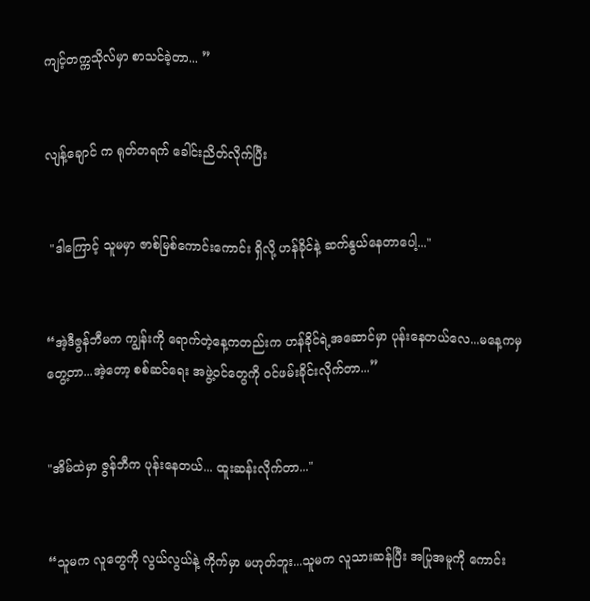ကျင့်တက္ကသိုလ်မှာ စာသင်ခဲ့တာ... ”


လျန့်ချောင် က ရုတ်တရက် ခေါင်းညိတ်လိုက်ပြီး


 "ဒါကြောင့် သူမမှာ ဇာစ်မြစ်ကောင်းကောင်း ရှိလို့ ဟန်ခိုင်နဲ့ ဆက်နွယ်နေတာပေါ့..."


“အဲ့ဒီဇွန်ဘီမက ကျွန်းကို ရောက်တဲ့နေ့ကတည်းက ဟန်ခိုင်ရဲ့အဆောင်မှာ ပုန်းနေတယ်လေ...မနေ့ကမှတွေ့တာ...အဲ့တော့ စစ်ဆင်ရေး အဖွဲ့ဝင်တွေကို ဝင်ဖမ်းခိုင်းလိုက်တာ...”


"အိမ်ထဲမှာ ဇွန်ဘီက ပုန်းနေတယ်... ထူးဆန်းလိုက်တာ..."


“သူမက လူတွေကို လွယ်လွယ်နဲ့ ကိုက်မှာ မဟုတ်ဘူး...သူမက လူသားဆန်ပြီး အပြုအမူကို ကောင်း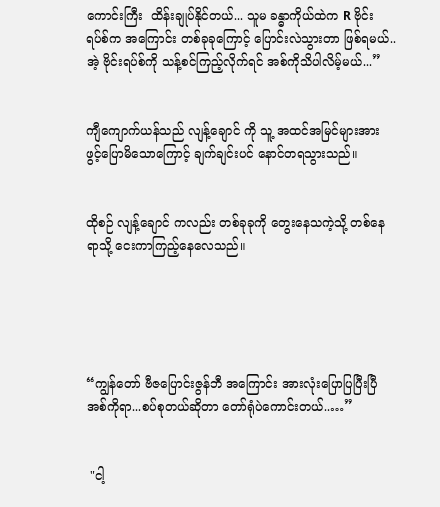ကောင်းကြီး  ထိန်းချုပ်နိုင်တယ်... သူမ ခန္ဓာကိုယ်ထဲက R ဗိုင်းရပ်စ်က အကြောင်း တစ်ခုခုကြောင့် ပြောင်းလဲသွားတာ ဖြစ်ရမယ်..အဲ့ ဗိုင်းရပ်စ်ကို သန့်စင်ကြည့်လိုက်ရင် အစ်ကိုသိပါလိမ့်မယ်...”


ကျီကျောက်ယန်သည် လျန့်ချောင် ကို သူ့ အထင်အမြင်များအား ဖွင့်ပြောမိသောကြောင့် ချက်ချင်းပင် နောင်တရသွားသည်။


ထိုစဉ် လျန့်ချောင် ကလည်း တစ်ခုခုကို တွေးနေသကဲ့သို့ တစ်နေရာသို့ ငေးကာကြည့်နေလေသည်။





“ကျွန်တော် ဗီဇပြောင်းဇွန်ဘီ အကြောင်း အားလုံးပြောပြပြီးပြီ အစ်ကိုရာ...စပ်စုတယ်ဆိုတာ တော်ရုံပဲကောင်းတယ်..…”


 "ငါ့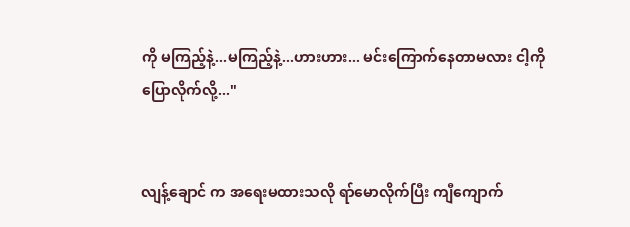ကို မကြည့်နဲ့...မကြည့်နဲ့...ဟားဟား... မင်းကြောက်နေတာမလား ငါ့ကိုပြောလိုက်လို့..."


လျန့်ချောင် က အရေးမထားသလို ရာ်မောလိုက်ပြီး ကျီကျောက်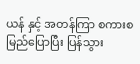ယန် နှင့် အတန်ကြာ စကားစမြည်ပြောပြီး ပြန်သွား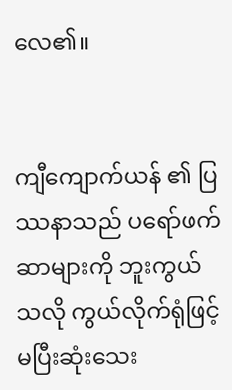လေ၏။


ကျီကျောက်ယန် ၏ ပြဿနာသည် ပရော်ဖက်ဆာများကို ဘူးကွယ်သလို ကွယ်လိုက်ရုံဖြင့် မပြီးဆုံးသေး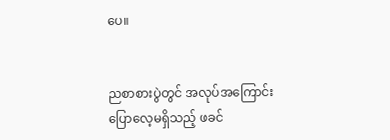ပေ။


ညစာစားပွဲတွင် အလုပ်အကြောင်း ပြောလေ့မရှိသည့် ဖခင်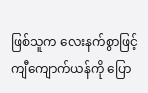ဖြစ်သူက လေးနက်စွာဖြင့် ကျီကျောက်ယန်ကို ပြော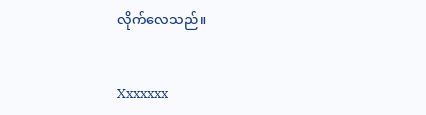လိုက်လေသည်။


Xxxxxxx